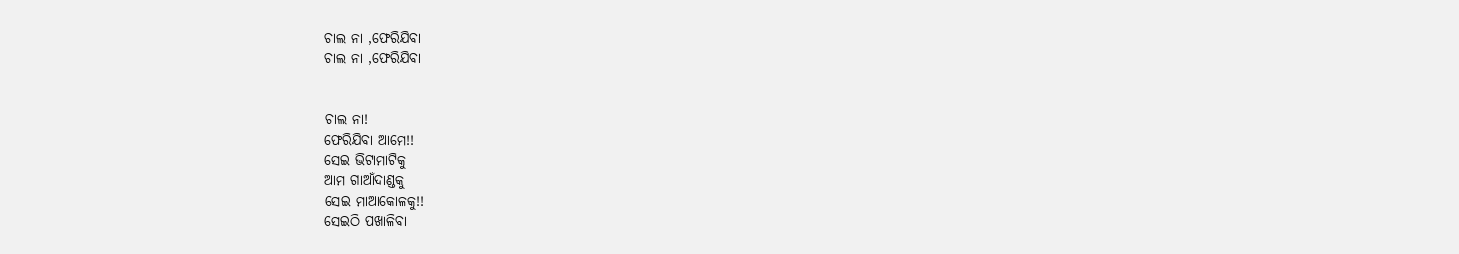ଚାଲ ନା ,ଫେରିଯିବା
ଚାଲ ନା ,ଫେରିଯିବା


ଚାଲ ନା!
ଫେରିଯିବା ଆମେ!!
ସେଇ ଭିଟାମାଟିକୁ
ଆମ ଗାଆଁଦାଣ୍ଡକୁ
ସେଇ ମାଆକୋଳକୁ!!
ସେଇଠି ପଖାଳିବା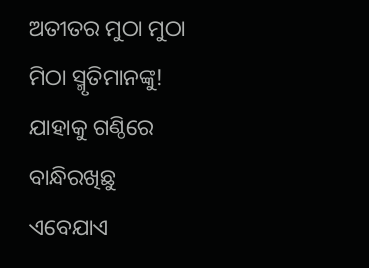ଅତୀତର ମୁଠା ମୁଠା
ମିଠା ସ୍ମୃତିମାନଙ୍କୁ!
ଯାହାକୁ ଗଣ୍ଠିରେ
ବାନ୍ଧିରଖିଛୁ ଏବେଯାଏ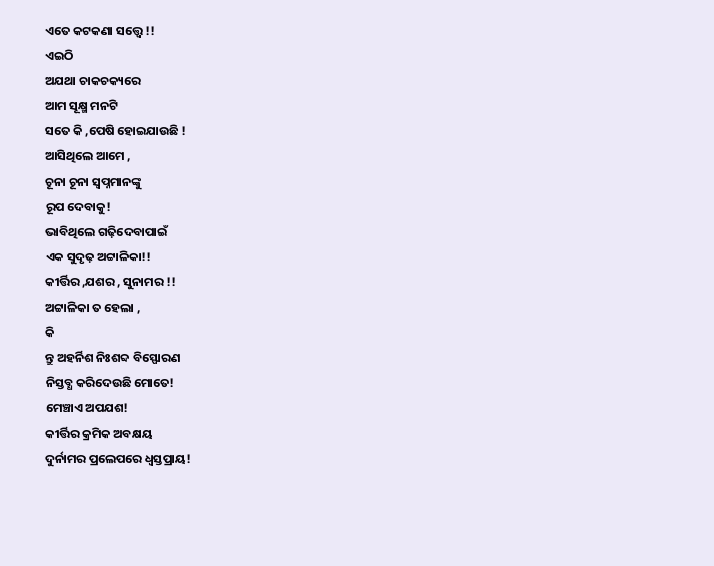ଏତେ କଟକଣା ସତ୍ତ୍ୱେ !!
ଏଇଠି
ଅଯଥା ଚାକଚକ୍ୟରେ
ଆମ ସୂକ୍ଷ୍ମ ମନଟି
ସତେ କି ,ପେଷି ହୋଇଯାଉଛି !
ଆସିଥିଲେ ଆମେ ,
ଚୂନା ଚୂନା ସ୍ବପ୍ନମାନଙ୍କୁ
ରୂପ ଦେବାକୁ!
ଭାବିଥିଲେ ଗଢ଼ିଦେବାପାଇଁ
ଏକ ସୁଦୃଢ଼ ଅଟ୍ଟାଳିକା!!
କୀର୍ତ୍ତିର ,ଯଶର , ସୁନାମର !!
ଅଟ୍ଟାଳିକା ତ ହେଲା ,
କି
ନ୍ତୁ ଅହର୍ନିଶ ନିଃଶବ୍ଦ ବିସ୍ଫୋରଣ
ନିସ୍ତବ୍ଧ କରିଦେଉଛି ମୋତେ!
ମେଞ୍ଚାଏ ଅପଯଶ!
କୀର୍ତ୍ତିର କ୍ରମିକ ଅବକ୍ଷୟ
ଦୁର୍ନାମର ପ୍ରଲେପରେ ଧ୍ୱସ୍ତପ୍ରାୟ!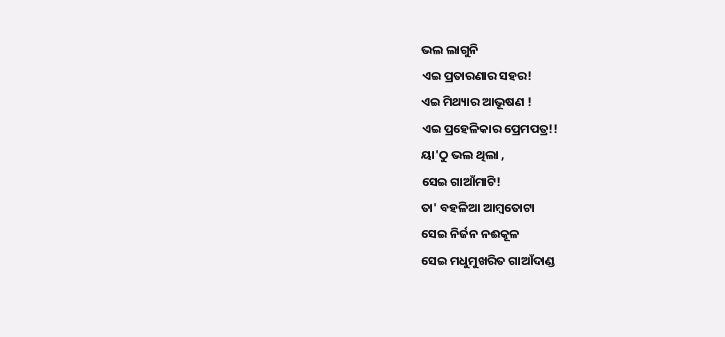ଭଲ ଲାଗୁନି
ଏଇ ପ୍ରତାରଣାର ସହର!
ଏଇ ମିଥ୍ୟାର ଆଭୂଷଣ !
ଏଇ ପ୍ରହେଳିକାର ପ୍ରେମପତ୍ର!!
ୟା'ଠୁ ଭଲ ଥିଲା ,
ସେଇ ଗାଆଁମାଟି!
ତା' ବହଳିଆ ଆମ୍ବତୋଟା
ସେଇ ନିର୍ଜନ ନଈକୂଳ
ସେଇ ମଧୁମୁଖରିତ ଗାଆଁଦାଣ୍ଡ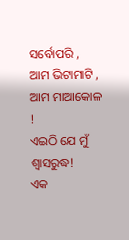ସର୍ବୋପରି ,
ଆମ ଭିଟାମାଟି ,
ଆମ ମାଆକୋଳ !
ଏଇଠି ଯେ ମୁଁ ଶ୍ୱାସରୁଦ୍ଧ!
ଏକ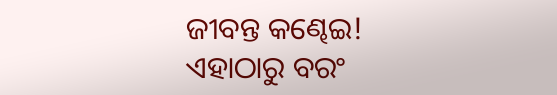ଜୀବନ୍ତ କଣ୍ଢେଇ!
ଏହାଠାରୁ ବରଂ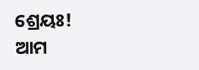ଶ୍ରେୟଃ!
ଆମ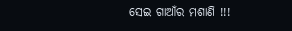ସେଇ ଗାଆଁର ମଶାଣି !!!